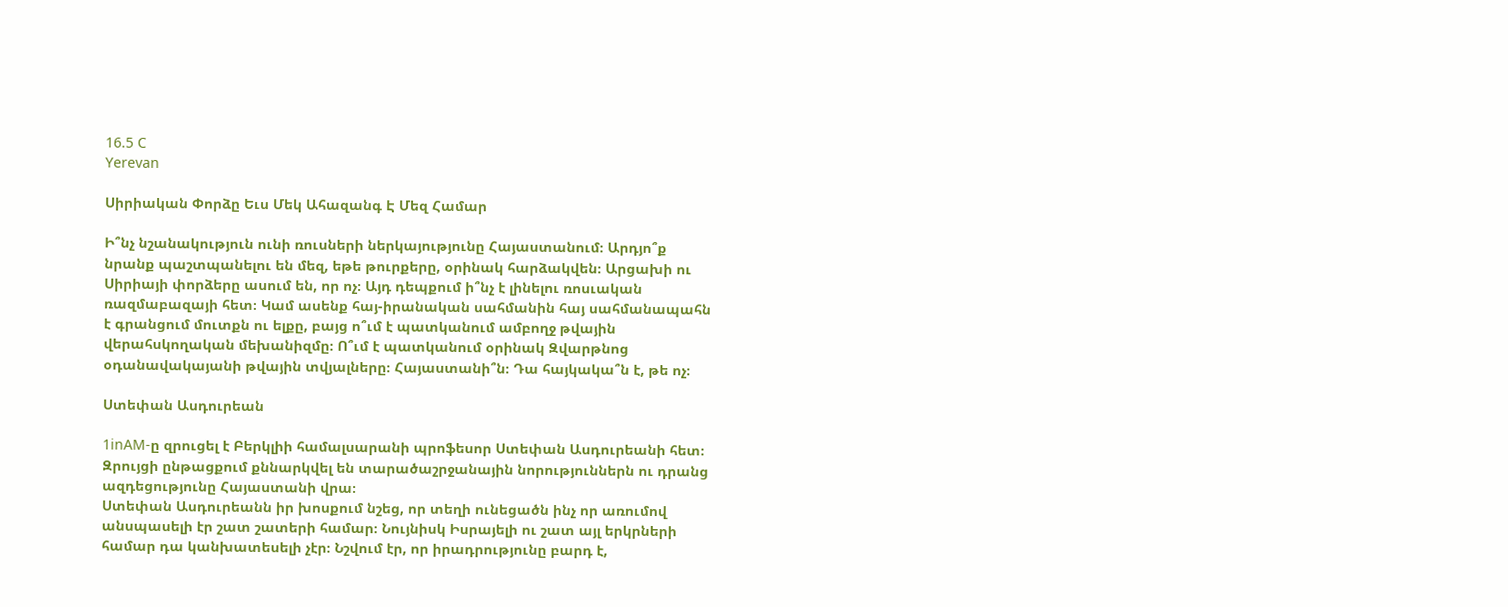16.5 C
Yerevan

Սիրիական Փորձը Եւս Մեկ Ահազանգ Է Մեզ Համար

Ի՞նչ նշանակություն ունի ռուսների ներկայությունը Հայաստանում։ Արդյո՞ք նրանք պաշտպանելու են մեզ, եթե թուրքերը, օրինակ հարձակվեն։ Արցախի ու Սիրիայի փորձերը ասում են, որ ոչ։ Այդ դեպքում ի՞նչ է լինելու ռոսւական ռազմաբազայի հետ։ Կամ ասենք հայ-իրանական սահմանին հայ սահմանապահն է գրանցում մուտքն ու ելքը, բայց ո՞ւմ է պատկանում ամբողջ թվային վերահսկողական մեխանիզմը։ Ո՞ւմ է պատկանում օրինակ Զվարթնոց օդանավակայանի թվային տվյալները։ Հայաստանի՞ն։ Դա հայկակա՞ն է, թե ոչ։

Ստեփան Ասդուրեան

1inAM‑ը զրուցել է Բերկլիի համալսարանի պրոֆեսոր Ստեփան Ասդուրեանի հետ։ Զրույցի ընթացքում քննարկվել են տարածաշրջանային նորություններն ու դրանց ազդեցությունը Հայաստանի վրա։
Ստեփան Ասդուրեանն իր խոսքում նշեց, որ տեղի ունեցածն ինչ որ առումով անսպասելի էր շատ շատերի համար։ Նույնիսկ Իսրայելի ու շատ այլ երկրների համար դա կանխատեսելի չէր։ Նշվում էր, որ իրադրությունը բարդ է,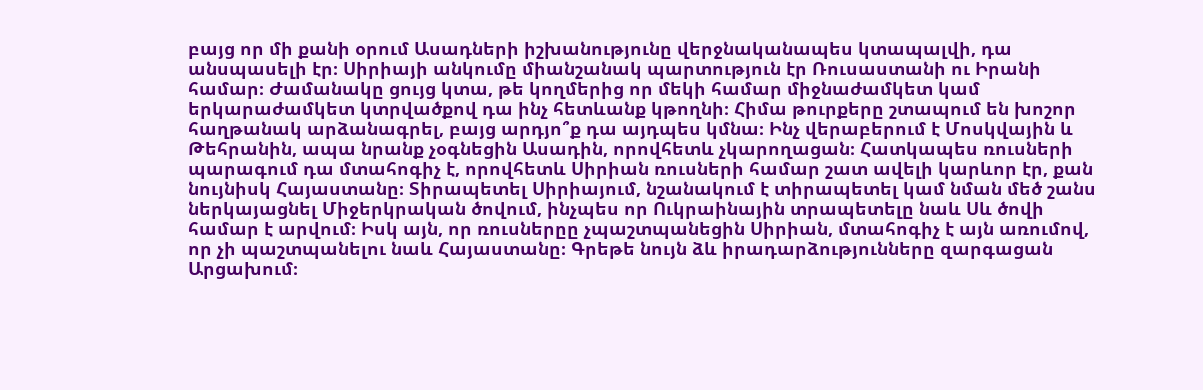բայց որ մի քանի օրում Ասադների իշխանությունը վերջնականապես կտապալվի, դա անսպասելի էր։ Սիրիայի անկումը միանշանակ պարտություն էր Ռուսաստանի ու Իրանի համար։ Ժամանակը ցույց կտա, թե կողմերից որ մեկի համար միջնաժամկետ կամ երկարաժամկետ կտրվածքով դա ինչ հետևանք կթողնի։ Հիմա թուրքերը շտապում են խոշոր հաղթանակ արձանագրել, բայց արդյո՞ք դա այդպես կմնա։ Ինչ վերաբերում է Մոսկվային և Թեհրանին, ապա նրանք չօգնեցին Ասադին, որովհետև չկարողացան։ Հատկապես ռուսների պարագում դա մտահոգիչ է, որովհետև Սիրիան ռուսների համար շատ ավելի կարևոր էր, քան նույնիսկ Հայաստանը։ Տիրապետել Սիրիայում, նշանակում է տիրապետել կամ նման մեծ շանս ներկայացնել Միջերկրական ծովում, ինչպես որ Ուկրաինային տրապետելը նաև Սև ծովի համար է արվում։ Իսկ այն, որ ռուսներըը չպաշտպանեցին Սիրիան, մտահոգիչ է այն առումով, որ չի պաշտպանելու նաև Հայաստանը։ Գրեթե նույն ձև իրադարձությունները զարգացան Արցախում։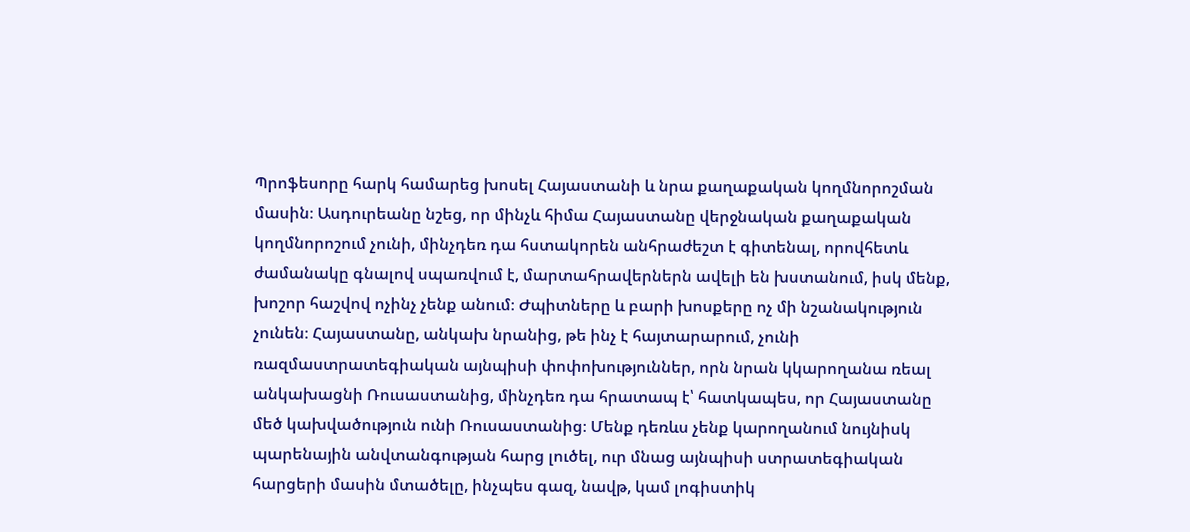Պրոֆեսորը հարկ համարեց խոսել Հայաստանի և նրա քաղաքական կողմնորոշման մասին։ Ասդուրեանը նշեց, որ մինչև հիմա Հայաստանը վերջնական քաղաքական կողմնորոշում չունի, մինչդեռ դա հստակորեն անհրաժեշտ է գիտենալ, որովհետև ժամանակը գնալով սպառվում է, մարտահրավերներն ավելի են խստանում, իսկ մենք, խոշոր հաշվով ոչինչ չենք անում։ Ժպիտները և բարի խոսքերը ոչ մի նշանակություն չունեն։ Հայաստանը, անկախ նրանից, թե ինչ է հայտարարում, չունի ռազմաստրատեգիական այնպիսի փոփոխություններ, որն նրան կկարողանա ռեալ անկախացնի Ռուսաստանից, մինչդեռ դա հրատապ է՝ հատկապես, որ Հայաստանը մեծ կախվածություն ունի Ռուսաստանից։ Մենք դեռևս չենք կարողանում նույնիսկ պարենային անվտանգության հարց լուծել, ուր մնաց այնպիսի ստրատեգիական հարցերի մասին մտածելը, ինչպես գազ, նավթ, կամ լոգիստիկ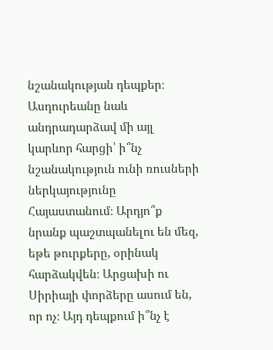նշանակության դեպքեր։
Ասդուրեանը նաև անդրադարձավ մի այլ կարևոր հարցի՝ ի՞նչ նշանակություն ունի ռուսների ներկայությունը Հայաստանում։ Արդյո՞ք նրանք պաշտպանելու են մեզ, եթե թուրքերը, օրինակ հարձակվեն։ Արցախի ու Սիրիայի փորձերը ասում են, որ ոչ։ Այդ դեպքում ի՞նչ է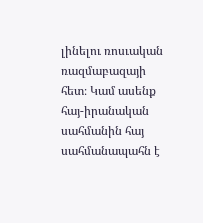լինելու ռոսւական ռազմաբազայի հետ։ Կամ ասենք հայ-իրանական սահմանին հայ սահմանապահն է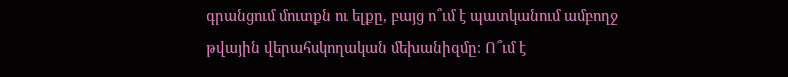գրանցում մուտքն ու ելքը, բայց ո՞ւմ է պատկանում ամբողջ թվային վերահսկողական մեխանիզմը։ Ո՞ւմ է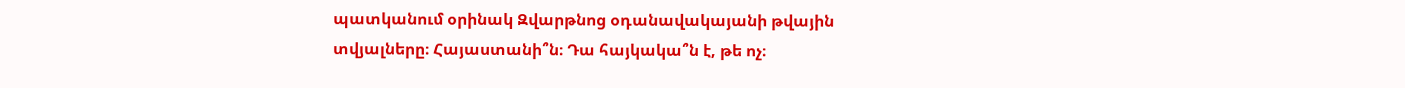պատկանում օրինակ Զվարթնոց օդանավակայանի թվային տվյալները։ Հայաստանի՞ն։ Դա հայկակա՞ն է, թե ոչ։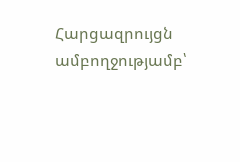Հարցազրույցն ամբողջությամբ՝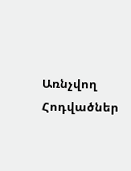Առնչվող Հոդվածներ